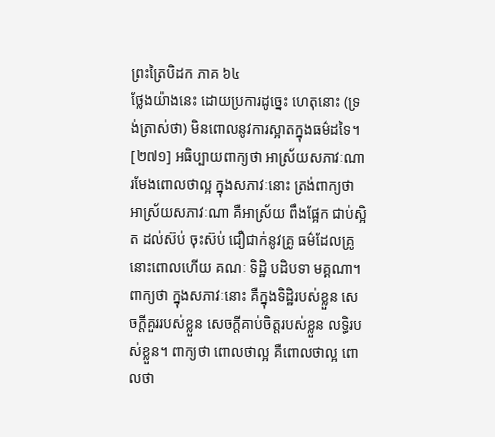ព្រះត្រៃបិដក ភាគ ៦៤
ថ្លែងយ៉ាងនេះ ដោយប្រការដូច្នេះ ហេតុនោះ (ទ្រង់ត្រាស់ថា) មិនពោលនូវការស្អាតក្នុងធម៌ដទៃ។
[២៧១] អធិប្បាយពាក្យថា អាស្រ័យសភាវៈណា រមែងពោលថាល្អ ក្នុងសភាវៈនោះ ត្រង់ពាក្យថា អាស្រ័យសភាវៈណា គឺអាស្រ័យ ពឹងផ្អែក ជាប់ស្អិត ដល់ស៊ប់ ចុះស៊ប់ ជឿជាក់នូវគ្រូ ធម៌ដែលគ្រូនោះពោលហើយ គណៈ ទិដ្ឋិ បដិបទា មគ្គណា។ ពាក្យថា ក្នុងសភាវៈនោះ គឺក្នុងទិដ្ឋិរបស់ខ្លួន សេចក្តីគួររបស់ខ្លួន សេចក្តីគាប់ចិត្តរបស់ខ្លួន លទ្ធិរបស់ខ្លួន។ ពាក្យថា ពោលថាល្អ គឺពោលថាល្អ ពោលថា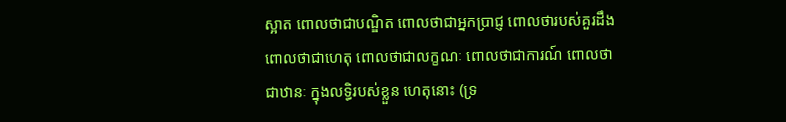ស្អាត ពោលថាជាបណ្ឌិត ពោលថាជាអ្នកបា្រជ្ញ ពោលថារបស់គួរដឹង ពោលថាជាហេតុ ពោលថាជាលក្ខណៈ ពោលថាជាការណ៍ ពោលថាជាឋានៈ ក្នុងលទ្ធិរបស់ខ្លួន ហេតុនោះ (ទ្រ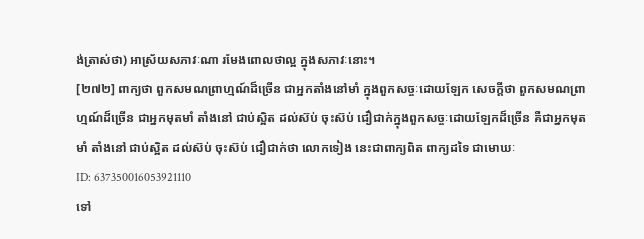ង់ត្រាស់ថា) អាស្រ័យសភាវៈណា រមែងពោលថាល្អ ក្នុងសភាវៈនោះ។
[២៧២] ពាក្យថា ពួកសមណព្រាហ្មណ៍ដ៏ច្រើន ជាអ្នកតាំងនៅមាំ ក្នុងពួកសច្ចៈដោយឡែក សេចក្តីថា ពួកសមណព្រាហ្មណ៍ដ៏ច្រើន ជាអ្នកមុតមាំ តាំងនៅ ជាប់ស្អិត ដល់ស៊ប់ ចុះស៊ប់ ជឿជាក់ក្នុងពួកសច្ចៈដោយឡែកដ៏ច្រើន គឺជាអ្នកមុតមាំ តាំងនៅ ជាប់ស្អិត ដល់ស៊ប់ ចុះស៊ប់ ជឿជាក់ថា លោកទៀង នេះជាពាក្យពិត ពាក្យដទៃ ជាមោឃៈ
ID: 637350016053921110
ទៅ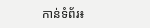កាន់ទំព័រ៖